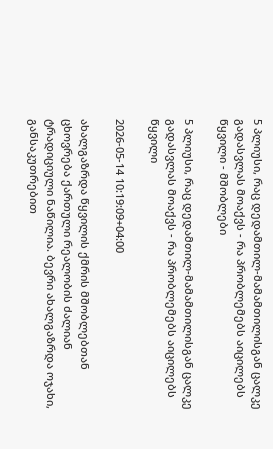5 პლიუსი, რაც დედამთილ-მამამთილისგან ცალკე გადასვლას მოაქვს - რა პრობლემებს აიცილებს წყვილი - მშობლები

5 პლიუსი, რაც დედამთილ-მამამთილისგან ცალკე გადასვლას მოაქვს - რა პრობლემებს აიცილებს წყვილი

2026-05-14 10:19:09+04:00

ახალგაზრდა წყვილის ქმრის მშობლებთან ცხოვრება ქართული რეალობის ძალიან ტრადიციული ნაწილია. ბევრი ახალგაზრდა ოჯახი, განსაკუთრებით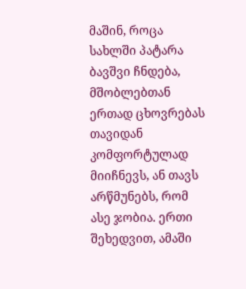მაშინ, როცა სახლში პატარა ბავშვი ჩნდება, მშობლებთან ერთად ცხოვრებას თავიდან კომფორტულად მიიჩნევს, ან თავს არწმუნებს, რომ ასე ჯობია. ერთი შეხედვით, ამაში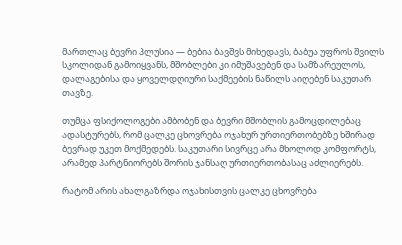მართლაც ბევრი პლუსია — ბებია ბავშვს მიხედავს, ბაბუა უფროს შვილს სკოლიდან გამოიყვანს, მშობლები კი იმუშავებენ და სამზარეულოს, დალაგებისა და ყოველდღიური საქმეების ნაწილს აიღებენ საკუთარ თავზე.

თუმცა ფსიქოლოგები ამბობენ და ბევრი მშობლის გამოცდილებაც ადასტურებს, რომ ცალკე ცხოვრება ოჯახურ ურთიერთობებზე ხშირად ბევრად უკეთ მოქმედებს. საკუთარი სივრცე არა მხოლოდ კომფორტს, არამედ პარტნიორებს შორის ჯანსაღ ურთიერთობასაც აძლიერებს.

რატომ არის ახალგაზრდა ოჯახისთვის ცალკე ცხოვრება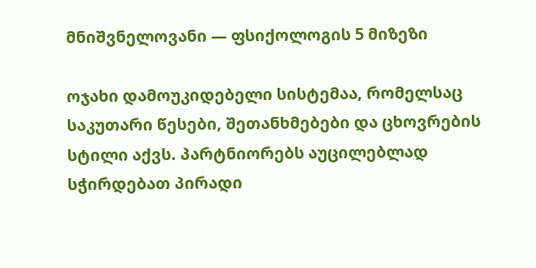მნიშვნელოვანი — ფსიქოლოგის 5 მიზეზი

ოჯახი დამოუკიდებელი სისტემაა, რომელსაც საკუთარი წესები, შეთანხმებები და ცხოვრების სტილი აქვს. პარტნიორებს აუცილებლად სჭირდებათ პირადი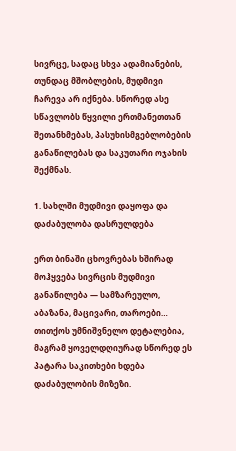სივრცე, სადაც სხვა ადამიანების, თუნდაც მშობლების, მუდმივი ჩარევა არ იქნება. სწორედ ასე სწავლობს წყვილი ერთმანეთთან შეთანხმებას, პასუხისმგებლობების განაწილებას და საკუთარი ოჯახის შექმნას.

1. სახლში მუდმივი დაყოფა და დაძაბულობა დასრულდება

ერთ ბინაში ცხოვრებას ხშირად მოჰყვება სივრცის მუდმივი განაწილება — სამზარეულო, აბაზანა, მაცივარი, თაროები… თითქოს უმნიშვნელო დეტალებია, მაგრამ ყოველდღიურად სწორედ ეს პატარა საკითხები ხდება დაძაბულობის მიზეზი.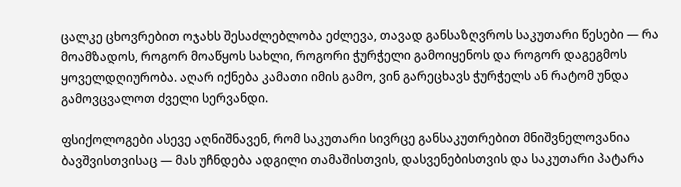ცალკე ცხოვრებით ოჯახს შესაძლებლობა ეძლევა, თავად განსაზღვროს საკუთარი წესები — რა მოამზადოს, როგორ მოაწყოს სახლი, როგორი ჭურჭელი გამოიყენოს და როგორ დაგეგმოს ყოველდღიურობა. აღარ იქნება კამათი იმის გამო, ვინ გარეცხავს ჭურჭელს ან რატომ უნდა გამოვცვალოთ ძველი სერვანდი.

ფსიქოლოგები ასევე აღნიშნავენ, რომ საკუთარი სივრცე განსაკუთრებით მნიშვნელოვანია ბავშვისთვისაც — მას უჩნდება ადგილი თამაშისთვის, დასვენებისთვის და საკუთარი პატარა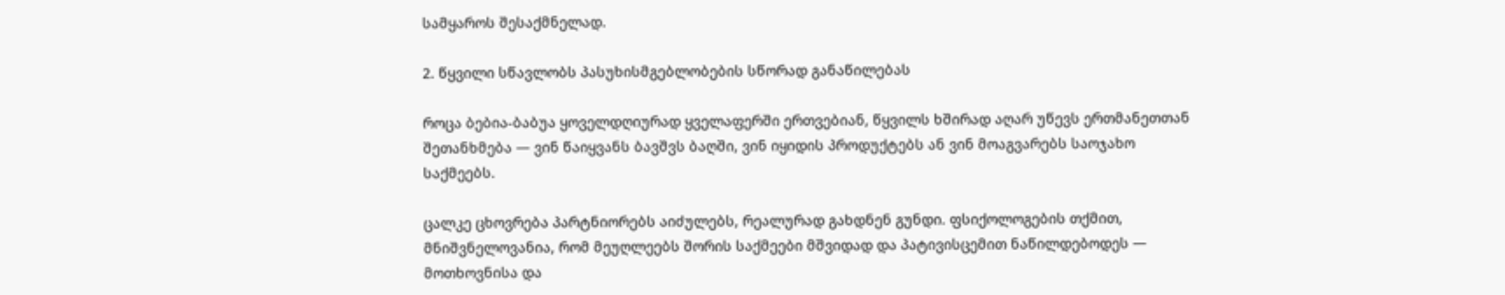სამყაროს შესაქმნელად.

2. წყვილი სწავლობს პასუხისმგებლობების სწორად განაწილებას

როცა ბებია-ბაბუა ყოველდღიურად ყველაფერში ერთვებიან, წყვილს ხშირად აღარ უწევს ერთმანეთთან შეთანხმება — ვინ წაიყვანს ბავშვს ბაღში, ვინ იყიდის პროდუქტებს ან ვინ მოაგვარებს საოჯახო საქმეებს.

ცალკე ცხოვრება პარტნიორებს აიძულებს, რეალურად გახდნენ გუნდი. ფსიქოლოგების თქმით, მნიშვნელოვანია, რომ მეუღლეებს შორის საქმეები მშვიდად და პატივისცემით ნაწილდებოდეს — მოთხოვნისა და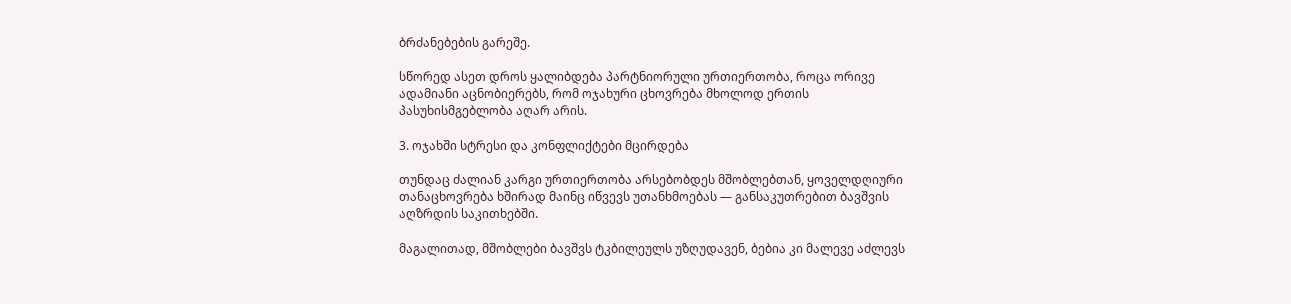ბრძანებების გარეშე.

სწორედ ასეთ დროს ყალიბდება პარტნიორული ურთიერთობა, როცა ორივე ადამიანი აცნობიერებს, რომ ოჯახური ცხოვრება მხოლოდ ერთის პასუხისმგებლობა აღარ არის.

3. ოჯახში სტრესი და კონფლიქტები მცირდება

თუნდაც ძალიან კარგი ურთიერთობა არსებობდეს მშობლებთან, ყოველდღიური თანაცხოვრება ხშირად მაინც იწვევს უთანხმოებას — განსაკუთრებით ბავშვის აღზრდის საკითხებში.

მაგალითად, მშობლები ბავშვს ტკბილეულს უზღუდავენ, ბებია კი მალევე აძლევს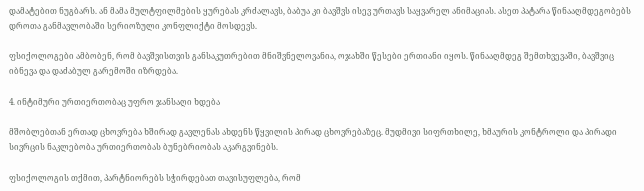დამატებით ნუგბარს. ან მამა მულტფილმების ყურებას კრძალავს, ბაბუა კი ბავშვს ისევ ურთავს საყვარელ ანიმაციას. ასეთ პატარა წინააღმდეგობებს დროთა განმავლობაში სერიოზული კონფლიქტი მოსდევს.

ფსიქოლოგები ამბობენ, რომ ბავშვისთვის განსაკუთრებით მნიშვნელოვანია, ოჯახში წესები ერთიანი იყოს. წინააღმდეგ შემთხვევაში, ბავშვიც იბნევა და დაძაბულ გარემოში იზრდება.

4. ინტიმური ურთიერთობაც უფრო ჯანსაღი ხდება

მშობლებთან ერთად ცხოვრება ხშირად გავლენას ახდენს წყვილის პირად ცხოვრებაზეც. მუდმივი სიფრთხილე, ხმაურის კონტროლი და პირადი სივრცის ნაკლებობა ურთიერთობას ბუნებრიობას აკარგვინებს.

ფსიქოლოგის თქმით, პარტნიორებს სჭირდებათ თავისუფლება, რომ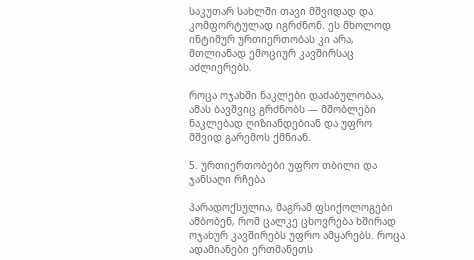საკუთარ სახლში თავი მშვიდად და კომფორტულად იგრძნონ. ეს მხოლოდ ინტიმურ ურთიერთობას კი არა, მთლიანად ემოციურ კავშირსაც აძლიერებს.

როცა ოჯახში ნაკლები დაძაბულობაა, ამას ბავშვიც გრძნობს — მშობლები ნაკლებად ღიზიანდებიან და უფრო მშვიდ გარემოს ქმნიან.

5. ურთიერთობები უფრო თბილი და ჯანსაღი რჩება

პარადოქსულია, მაგრამ ფსიქოლოგები ამბობენ, რომ ცალკე ცხოვრება ხშირად ოჯახურ კავშირებს უფრო ამყარებს. როცა ადამიანები ერთმანეთს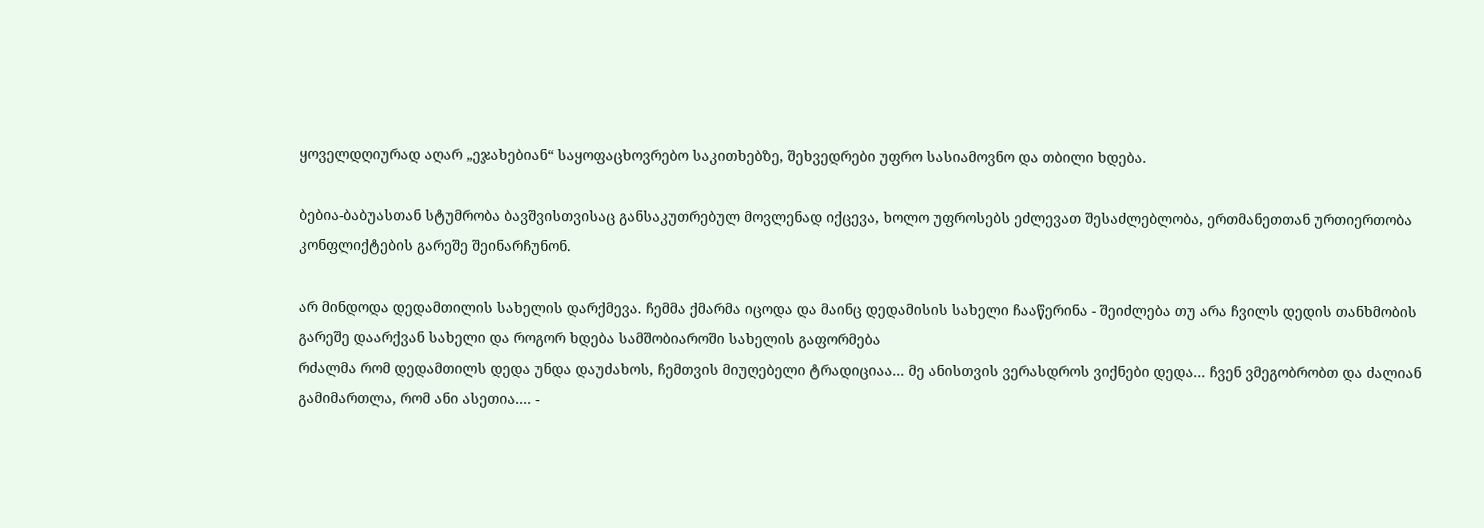ყოველდღიურად აღარ „ეჯახებიან“ საყოფაცხოვრებო საკითხებზე, შეხვედრები უფრო სასიამოვნო და თბილი ხდება.

ბებია-ბაბუასთან სტუმრობა ბავშვისთვისაც განსაკუთრებულ მოვლენად იქცევა, ხოლო უფროსებს ეძლევათ შესაძლებლობა, ერთმანეთთან ურთიერთობა კონფლიქტების გარეშე შეინარჩუნონ.

არ მინდოდა დედამთილის სახელის დარქმევა. ჩემმა ქმარმა იცოდა და მაინც დედამისის სახელი ჩააწერინა - შეიძლება თუ არა ჩვილს დედის თანხმობის გარეშე დაარქვან სახელი და როგორ ხდება სამშობიაროში სახელის გაფორმება
რძალმა რომ დედამთილს დედა უნდა დაუძახოს, ჩემთვის მიუღებელი ტრადიციაა... მე ანისთვის ვერასდროს ვიქნები დედა... ჩვენ ვმეგობრობთ და ძალიან გამიმართლა, რომ ანი ასეთია.... -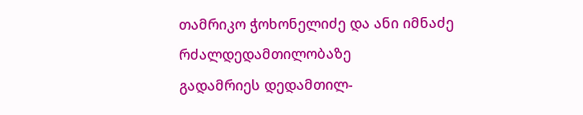თამრიკო ჭოხონელიძე და ანი იმნაძე რძალდედამთილობაზე
გადამრიეს დედამთილ-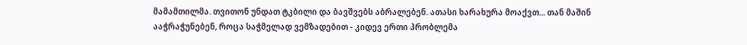მამამთილმა. თვითონ უნდათ ტკბილი და ბავშვებს აბრალებენ. ათასი ხარახურა მოაქვთ... თან მაშინ ააჭრაჭუნებენ, როცა საჭმელად ვემზადებით - კიდევ ერთი პრობლემა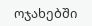ოჯახებში